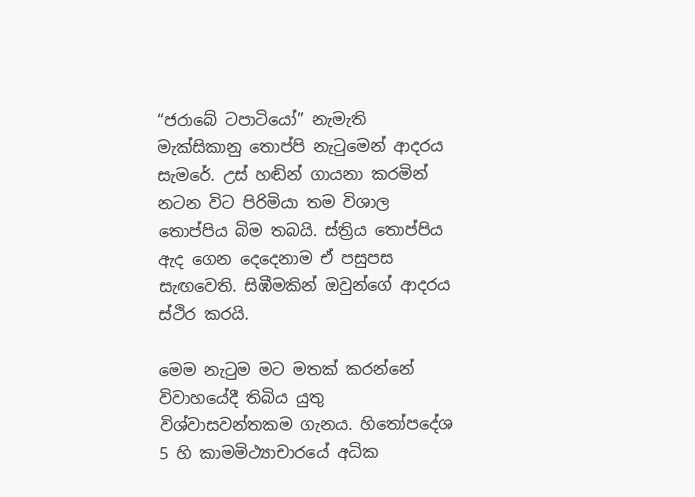“ජරාබේ ටපාටියෝ” නැමැති මැක්සිකානු තොප්පි නැටුමෙන් ආදරය සැමරේ. උස් හඬින් ගායනා කරමින් නටන විට පිරිමියා තම විශාල තොප්පිය බිම තබයි. ස්ත්‍රිය තොප්පිය ඇද ගෙන දෙදෙනාම ඒ පසුපස සැඟවෙති. සිඹීමකින් ඔවුන්ගේ ආදරය ස්ථිර කරයි.

මෙම නැටුම මට මතක් කරන්නේ විවාහයේදී තිබිය යුතු විශ්වාසවන්තකම ගැනය. හිතෝපදේශ 5 හි කාමමිථ්‍යාචාරයේ අධික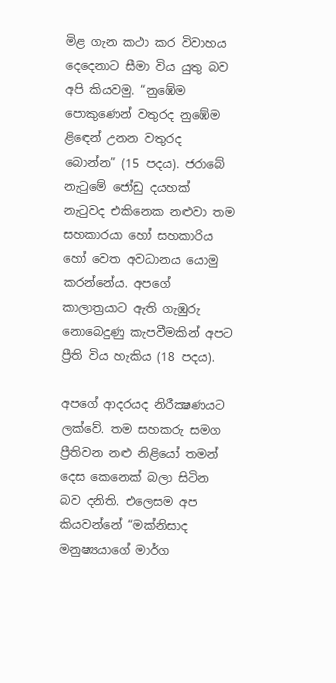මිළ ගැන කථා කර විවාහය දෙදෙනාට සීමා විය යුතු බව අපි කියවමු. “නුඹේම පොකුණෙන් වතුරද නුඹේම ළිඳෙන් උනන වතුරද බොන්න” (15 පදය). ජරාබේ නැටුමේ ජෝඩු දයහක් නැටුවද එකිනෙක නළුවා තම සහකාරයා හෝ සහකාරිය හෝ වෙත අවධානය යොමු කරන්නේය. අපගේ කාලාත්‍රයාට ඇති ගැඹුරු නොබෙදුණු කැපවීමකින් අපට ප්‍රීති විය හැකිය (18 පදය).

අපගේ ආදරයද නිරීක්‍ෂණයට ලක්වේ. තම සහකරු සමග ප්‍රීතිවන නළු නිළියෝ තමන් දෙස කෙනෙක් බලා සිටින බව දනිති. එලෙසම අප කියවන්නේ “මක්නිසාද මනුෂ්‍යයාගේ මාර්ග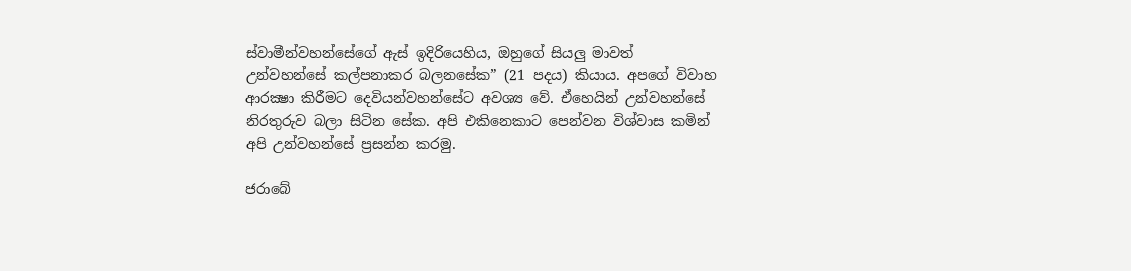ස්වාමීන්වහන්සේගේ ඇස් ඉදිරියෙහිය, ඔහුගේ සියලු මාවත් උන්වහන්සේ කල්පනාකර බලනසේක” (21 පදය) කියාය. අපගේ විවාහ ආරක්‍ෂා කිරීමට දෙවියන්වහන්සේට අවශ්‍ය වේ. ඒහෙයින් උන්වහන්සේ නිරතුරුව බලා සිටින සේක. අපි එකිනෙකාට පෙන්වන විශ්වාස කමින් අපි උන්වහන්සේ ප්‍රසන්න කරමු.

ජරාබේ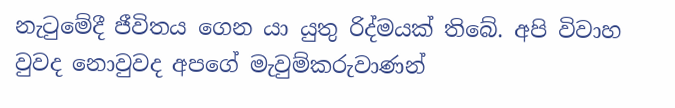නැටුමේදී ජීවිතය ගෙන යා යුතු රිද්මයක් තිබේ. අපි විවාහ වුවද නොවුවද අපගේ මැවුම්කරුවාණන්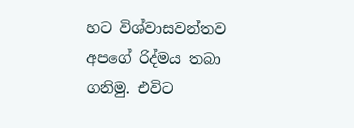හට විශ්වාසවන්තව අපගේ රිද්මය තබා ගනිමු. එවිට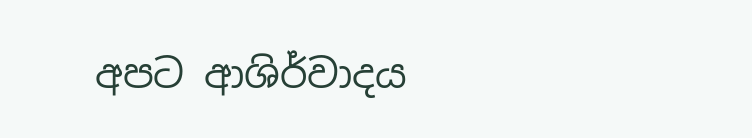අපට ආශිර්වාදය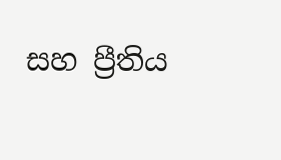සහ ප්‍රීතිය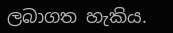ලබාගත හැකිය.